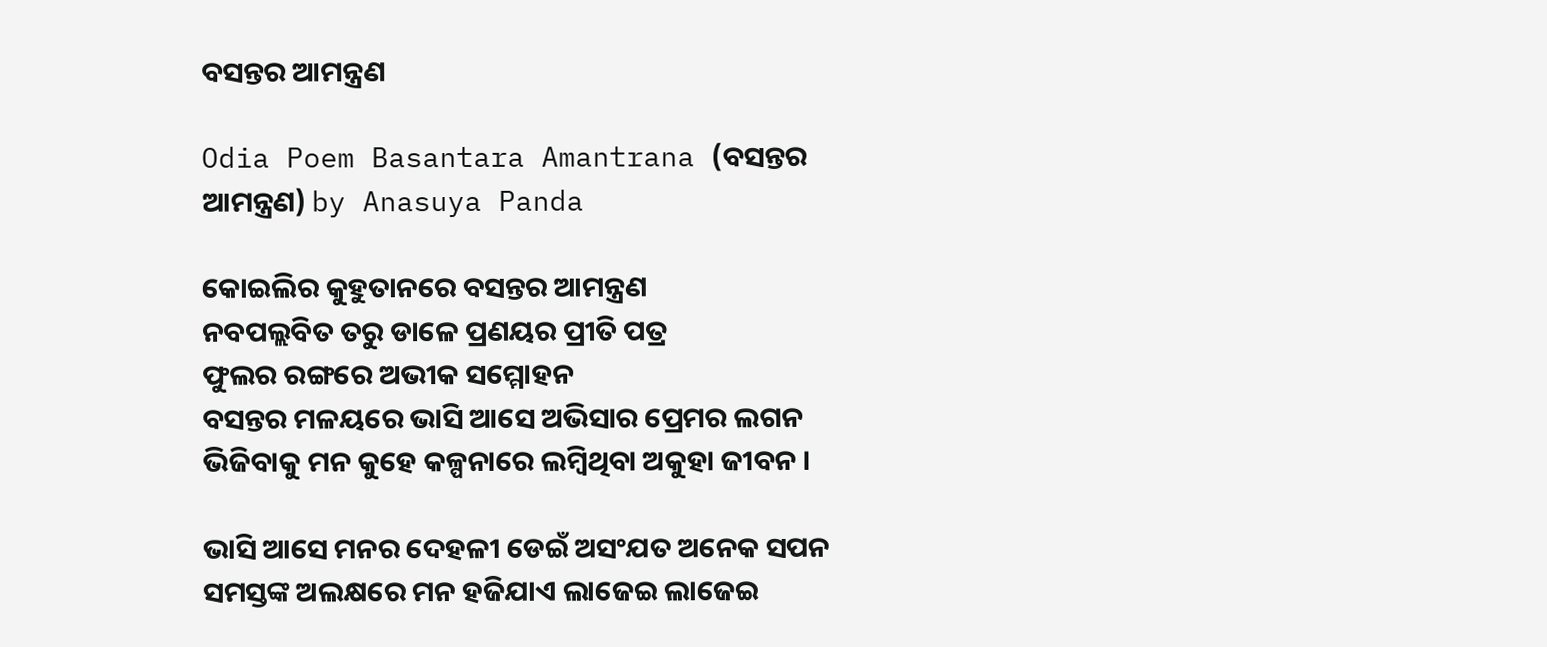ବସନ୍ତର ଆମନ୍ତ୍ରଣ

Odia Poem Basantara Amantrana (ବସନ୍ତର ଆମନ୍ତ୍ରଣ) by Anasuya Panda

କୋଇଲିର କୁହୁତାନରେ ବସନ୍ତର ଆମନ୍ତ୍ରଣ
ନବପଲ୍ଲବିତ ତରୁ ଡାଳେ ପ୍ରଣୟର ପ୍ରୀତି ପତ୍ର
ଫୁଲର ରଙ୍ଗରେ ଅଭୀକ ସମ୍ମୋହନ
ବସନ୍ତର ମଳୟରେ ଭାସି ଆସେ ଅଭିସାର ପ୍ରେମର ଲଗନ
ଭିଜିବାକୁ ମନ କୁହେ କଳ୍ପନାରେ ଲମ୍ବିଥିବା ଅକୁହା ଜୀବନ ।

ଭାସି ଆସେ ମନର ଦେହଳୀ ଡେଇଁ ଅସଂଯତ ଅନେକ ସପନ
ସମସ୍ତଙ୍କ ଅଲକ୍ଷରେ ମନ ହଜିଯାଏ ଲାଜେଇ ଲାଜେଇ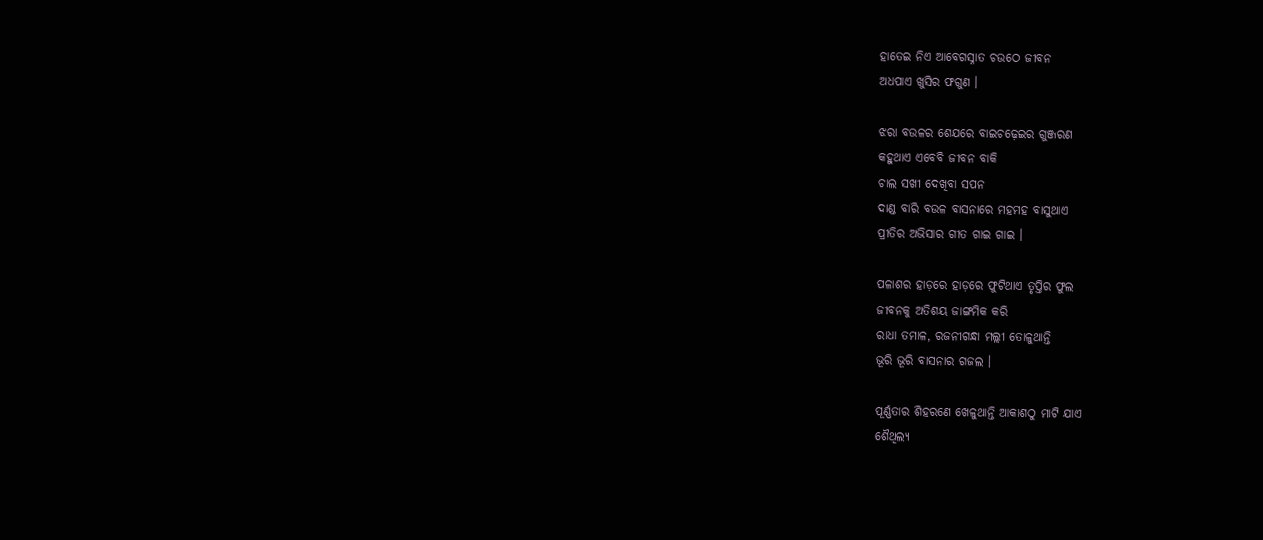ହାତେଇ ନିଏ ଆବେଗସ୍ନାତ ଚଉଠେ ଜୀବନ
ଅଧପାଏ ଖୁସିର ଫଗୁଣ ।

ଝରା ବଉଳର ଶେଯରେ ବାଇଚଢ଼େଇର ଗୁଞ୍ଜରଣ
କହୁଥାଏ ଏବେବି ଜୀବନ ବାକି
ଚାଲ ସଖୀ ଦେଖିବା ସପନ
ଦାଣ୍ଡ ବାରି ବଉଳ ବାସନାରେ ମହମହ ବାସୁଥାଏ
ପ୍ରୀତିର ଅଭିସାର ଗୀତ ଗାଇ ଗାଇ ।

ପଳାଶର ହାଡ଼ରେ ହାଡ଼ରେ ଫୁଟିଥାଏ ତୃପ୍ତିର ଫୁଲ
ଜୀବନକୁ ଅତିଶୟ ଜାଙ୍ଗମିକ କରି
ରାଧା ତମାଳ, ରଜନୀଗନ୍ଧା ମଲ୍ଲୀ ତୋଳୁଥାନ୍ତି
ଭୂରି ଭୂରି ବାସନାର ଗଜଲ ।

ପୂର୍ଣ୍ଣତାର ଶିହରଣେ ଖେଳୁଥାନ୍ତି ଆକାଶଠୁ ମାଟି ଯାଏ
ଶୈଥିଲ୍ୟ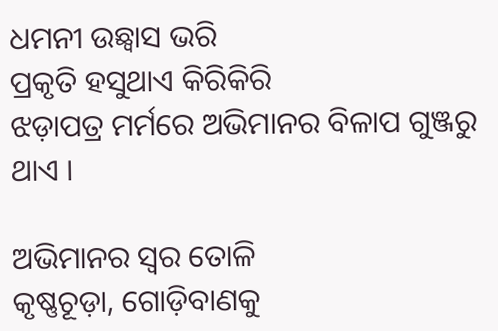ଧମନୀ ଉଛ୍ୱାସ ଭରି
ପ୍ରକୃତି ହସୁଥାଏ କିରିକିରି
ଝଡ଼ାପତ୍ର ମର୍ମରେ ଅଭିମାନର ବିଳାପ ଗୁଞ୍ଜରୁ ଥାଏ ।

ଅଭିମାନର ସ୍ଵର ତୋଳି
କୃଷ୍ଣଚୂଡ଼ା, ଗୋଡ଼ିବାଣକୁ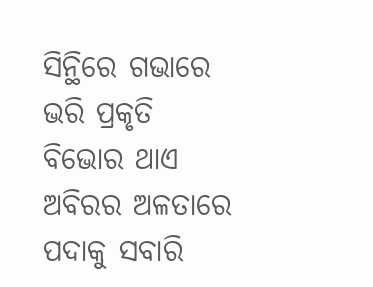ସିନ୍ଥିରେ ଗଭାରେ
ଭରି ପ୍ରକୃତି ବିଭୋର ଥାଏ
ଅବିରର ଅଳତାରେ ପଦାକୁ ସବାରି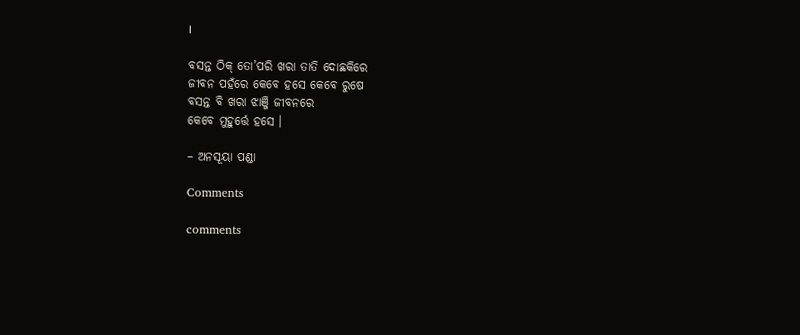।

ବସନ୍ତ ଠିକ୍ ତୋ’ପରି ଖରା ତାତି ଦୋଛକିରେ
ଜୀବନ ପହଁରେ କେବେ ହସେ କେବେ ରୁଷେ
ବସନ୍ତ ବି ଖରା ଝାଞ୍ଜି ଜୀବନରେ
କେବେ ମୁହୁର୍ତ୍ତେ ହସେ ।

– ଅନସୂୟା ପଣ୍ଡା

Comments

comments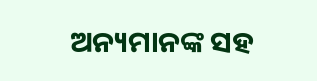ଅନ୍ୟମାନଙ୍କ ସହ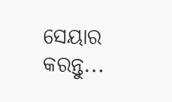ସେୟାର କରନ୍ତୁ...